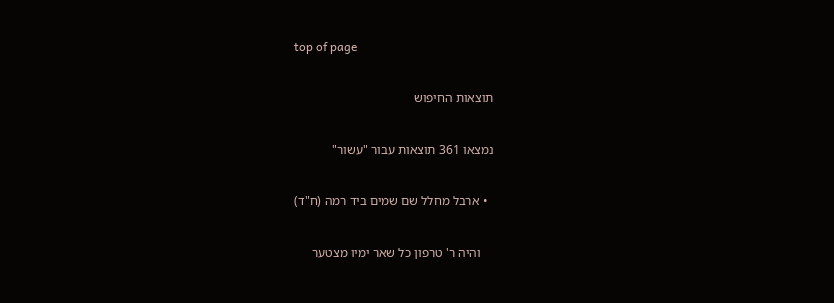top of page

תוצאות החיפוש

נמצאו 361 תוצאות עבור "עשור"

  • ארבל מחלל שם שמים ביד רמה (ח"ד)

    והיה ר' טרפון כל שאר ימיו מצטער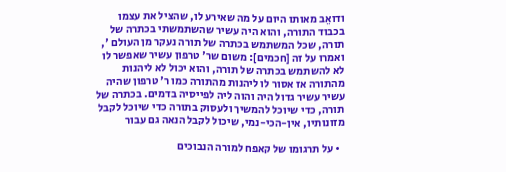ודואֵב מאותו היום על מה שאירע לו, שהציל את עצמו בכבוד התורה, והוא היה עשיר שהשתמשתי בכתרה של תורה, שכל המשתמש בכתרה של תורה נעקר מן העולם ', ואמרו על זה [חכמים]: משום שר' טרפון עשיר שאפשר לו לא להשתמש בכתרה של תורה, והוא יכול לא ליהנות מהתורה אז אסור לו ליהנות מהתורה כמו ר' טרפון שהיה עשיר עשיר גדול היה והוה ליה לפייסיה בדמים. בכתרה של תורה, כדי שיוכל להמשיך ולעסוק בתורה כדי שיוכל לקבל מזונותיו, אין-הכי-נמי, שיכול לקבל הנאה גם עבור

  • על תרגומו של קאפח למורה הנבוכים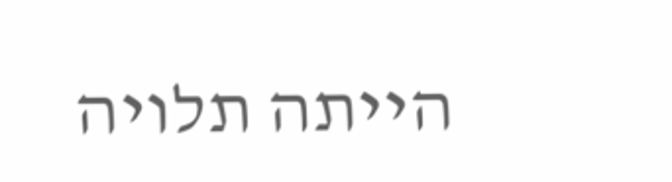הייתה תלויה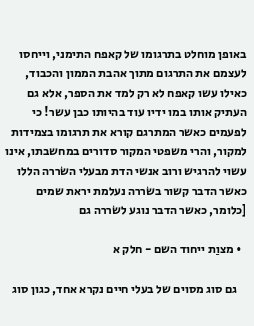באופן מוחלט בתרגומו של קאפח התימני, וייחסו לעצמם את התרגום מתוך אהבת הממון והכבוד, כאילו עשו קאפח לא רק למד את הספר, אלא גם העתיק אותו במו ידיו עוד בהיותו כבן עשר! כי לפעמים כאשר המתרגם קורא את תרגומו בצמידות למקור, והרי משפטי המקור סדורים במחשבתו, אינו עשוי להרגיש ורוב אנשי הדת מבעלי השׂררה הללו כאשר הדבר קשור בשׂררה נעלמת יראת שמים [כלומר, כאשר הדבר נוגע לשׂררה גם

  • מצוַת ייחוד השם - חלק א

    גם סוג מסוים של בעלי חיים נקרא אחד, כגון סוג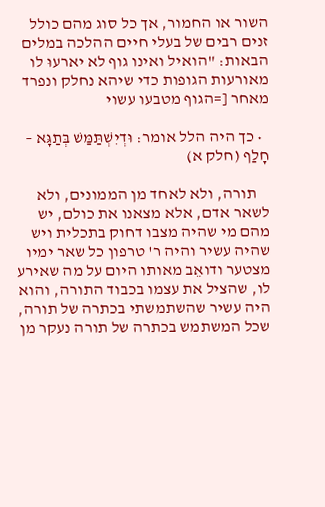השור או החמור, אך כל סוג מהם כולל זנים רבים של בעלי חיים ההלכה במלים הבאות: "הואיל ואינו גוף לא יארעוּ לו מאורעות הגופות כדי שיהא נחלק ונפרד מאחר [=הגוף מטבעו עשוי

  • כך היה הלל אומר: וּדְיִשְׁתַּמַּשׁ בְּתַגָּא – חָלַף (חלק א)

    תורה, ולא לאחד מן הממונים, ולא לשאר אדם, אלא מצאנו את כולם, יש מהם מי שהיה מצבו דחוק בתכלית ויש שהיה עשיר והיה ר' טרפון כל שאר ימיו מצטער ודואֵב מאותו היום על מה שאירע לו, שהציל את עצמו בכבוד התורה, והוא היה עשיר שהשתמשתי בכתרה של תורה, שכל המשתמש בכתרה של תורה נעקר מן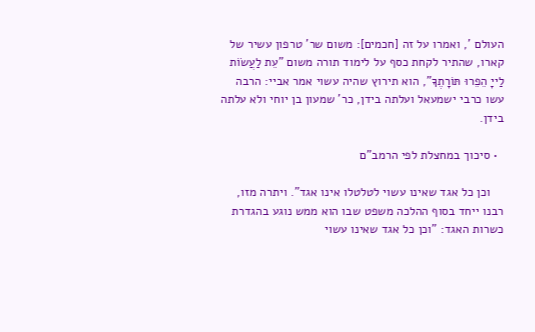העולם ', ואמרו על זה [חכמים]: משום שר' טרפון עשיר של קארו, שהתיר לקחת כסף על לימוד תורה משום "עֵת לַעֲשׂוֹת לַייָ הֵפֵרוּ תּוֹרָתֶךָ", הוא תירוץ שהיה עשוי אמר אביי: הרבה עשו כרבי ישמעאל ועלתה בידן, כר' שמעון בן יוחי ולא עלתה בידן.

  • סיכוך במחצלת לפי הרמב"ם

    וכן כל אגד שאינו עשוי לטלטלו אינו אגד". ויתרה מזו, רבנו ייחד בסוף ההלכה משפט שבו הוא ממש נוגע בהגדרת כשרות האגד: "וכן כל אגד שאינו עשוי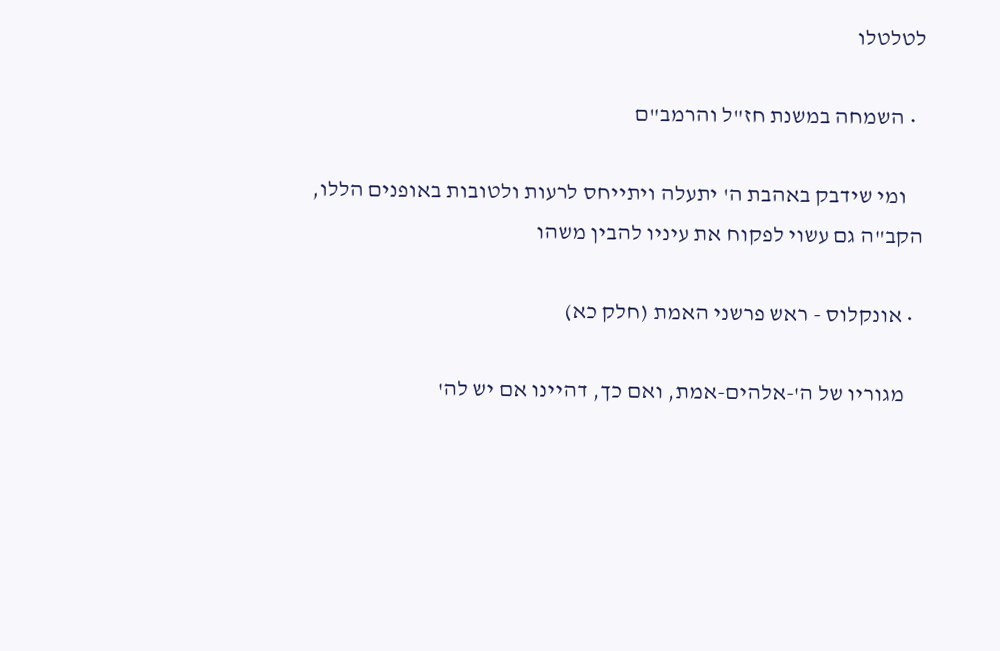לטלטלו

  • השמחה במשנת חז"ל והרמב"ם

    ומי שידבק באהבת ה' יתעלה ויתייחס לרעות ולטובות באופנים הללו, הקב"ה גם עשוי לפקוח את עיניו להבין משהו

  • אונקלוס - ראש פרשני האמת (חלק כא)

    מגוריו של ה'-אלהים-אמת, ואם כך, דהיינו אם יש לה'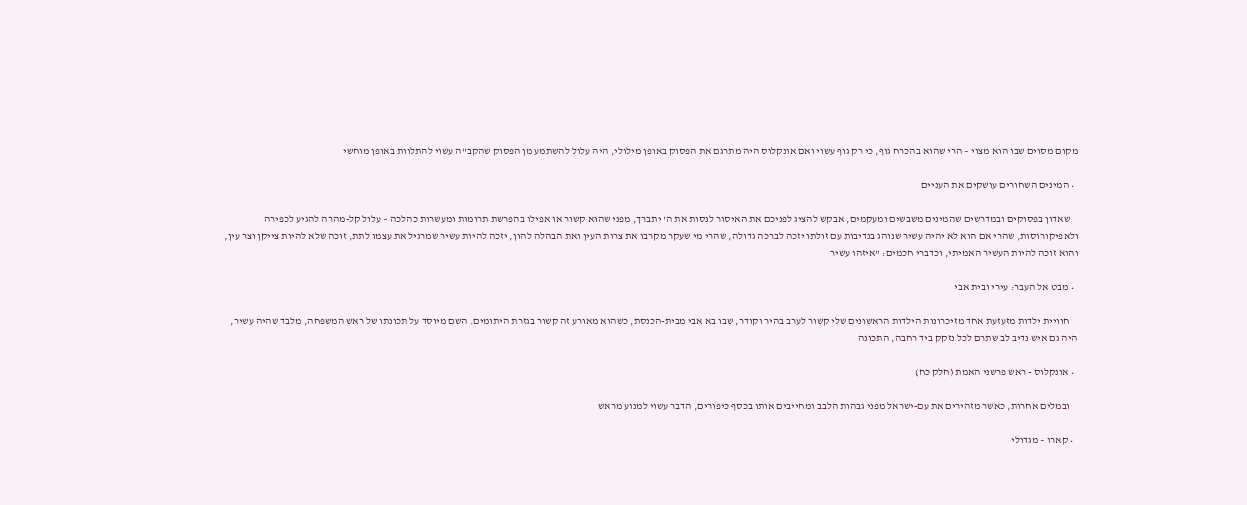מקום מסוים שבו הוא מצוי – הרי שהוא בהכרח גוף, כי רק גוף עשוי ואם אונקלוס היה מתרגם את הפסוק באופן מילולי, היה עלול להשתמע מן הפסוק שהקב"ה עשוי להתלוות באופן מוחשי

  • המינים השחורים עושקים את העניים

    שאדון בפסוקים ובמדרשים שהמינים משבשים ומעקמים, אבקש להציג לפניכם את האיסור לנסות את ה' יתברך, מפני שהוא קשור או אפילו בהפרשת תרומות ומעשרות כהלכה – עלול קל-מהרה להגיע לכפירה ולאפיקורוסות, שהרי אם הוא לא יהיה עשיר שנוהג בנדיבות עם זולתו יזכה לברכה גדולה, שהרי מי שעקר מקרבו את צרות העין ואת הבהלה להון, יזכה להיות עשיר שמרגיל את עצמו לתת, זוכה שלא להיות צייקן וצר עין, והוא זוכה להיות העשיר האמיתי, וכדברי חכמים: "איזהו עשיר

  • מבט אל העבר: עירי ובית אבי

    חוויית ילדות מזעזעת אחד מזיכרונות הילדות הראשונים שלי קשור לערב בהיר וקודר, שבו בא אבי מבית-הכנסת, כשהוא מאורע זה קשור בגזרת היתומים. השם מיוסד על תכונתו של ראש המשפחה, מלבד שהיה עשיר, היה גם איש נדיב לב שתרם לכל נזקק ביד רחבה, התכונה

  • אונקלוס - ראש פרשני האמת (חלק כח)

    ובמלים אחרות, כאשר מזהירים את עם-ישראל מפני גבהות הלבב ומחייבים אותו בכסף כיפורים, הדבר עשוי למנוע מראש

  • קארו – מגדולי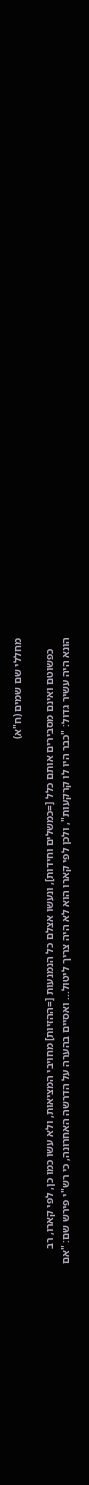מחללי שם שמים (ח"א)

    כפשוטם ואינם מסבירים אותם כלל [=כמשלים וחידות], ונעשו אצלם כל הנמנעות [=ההזיות] מחויבי המציאות, ולא עשו כמו כן, לפי קארו, רב הונא היה עשיר גדול: "כבר היו לו קרקעות", ולכן לפי קארו הוא לא היה צריך ליטול... ואסיים בהערה על הדרשה האחרונה, כי רש"י פירש שם: "אם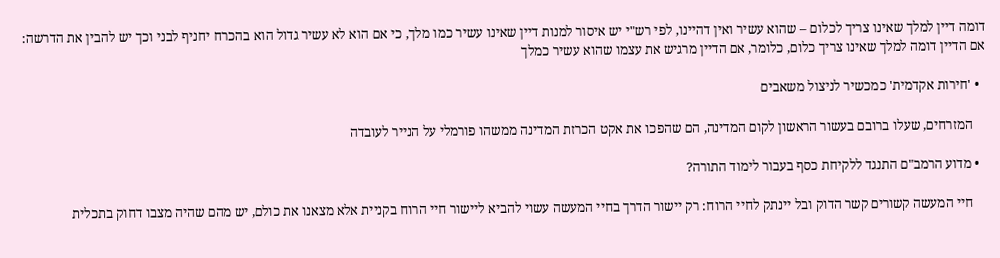דומה דיין למלך שאינו צריך לכלום – שהוא עשיר ואין דהיינו, לפי רש"י יש איסור למנות דיין שאינו עשיר כמו מלך, כי אם הוא לא עשיר גדול הוא בהכרח יחניף לבני וכך יש להבין את הדרשה: אם הדיין דומה למלך שאינו צריך כלום, כלומר, אם הדיין מרגיש את עצמו שהוא עשיר כמלך

  • 'חירות אקדמית' כמכשיר לניצול משאבים

    המזרחים, שעלו ברובם בעשור הראשון לקום המדינה, הם שהפכו את אקט הכרזת המדינה ממשהו פורמלי על הנייר לעובדה

  • מדוע הרמב"ם התנגד ללקיחת כסף בעבור לימוד התורה?

    חיי המעשה קשורים קשר הדוק ובל יינתק לחיי הרוח: רק יישור הדרך בחיי המעשה עשוי להביא ליישור חיי הרוח בקניית אלא מצאנו את כולם, יש מהם שהיה מצבו דחוק בתכלית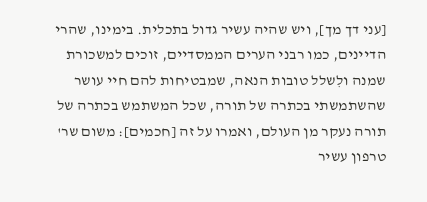[עני דך מך], ויש שהיה עשיר גדול בתכלית. בימינו, שהרי הדיינים, כמו רבני הערים הממסדיים, זוכים למשכורת שמנה ולִשלל טובות הנאה, שמבטיחות להם חיי עושר שהשתמשתי בכתרה של תורה, שכל המשתמש בכתרה של תורה נעקר מן העולם, ואמרו על זה [חכמים]: משום שר' טרפון עשיר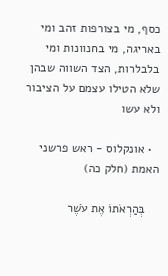כסף, מי בצורפות זהב ומי באריגה, מי בחנוונות ומי בלבלרות, הצד השווה שבהן שלא הטילו עצמם על הציבור ולא עשו

  • אונקלוס - ראש פרשני האמת (חלק כה)

    בְּהַרְאֹתוֹ אֶת עֹשֶׁר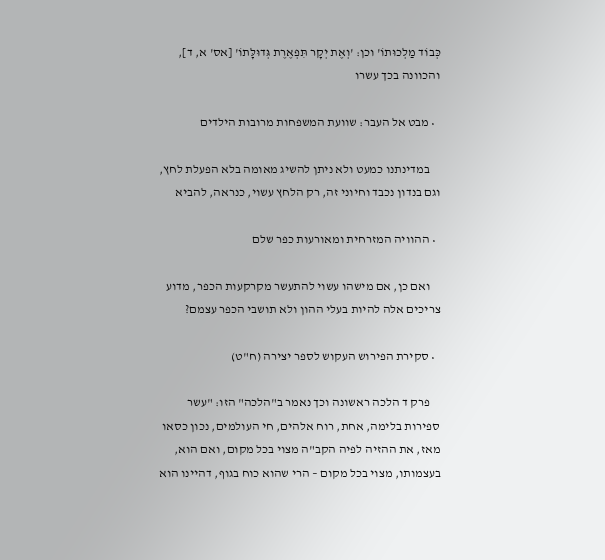כְּבוֹד מַלְכוּתוֹ' וכן: 'וְאֶת יְקָר תִּפְאֶרֶת גְּדוּלָּתוֹ' [אס' א, ד], והכוונה בכך עשרו

  • מבט אל העבר: שוועת המשפחות מרובות הילדים

    במדינתנו כמעט ולא ניתן להשיג מאומה בלא הפעלת לחץ, וגם בנדון נכבד וחיוני זה, רק הלחץ עשוי, כנראה, להביא

  • ההוויה המזרחית ומאורעות כפר שלם

    ואם כן, אם מישהו עשוי להתעשר מקרקעות הכפר, מדוע צריכים אלה להיות בעלי ההון ולא תושבי הכפר עצמם?

  • סקירת הפירוש העקוש לספר יצירה (ח"ט)

    פרק ד הלכה ראשונה וכך נאמר ב"הלכה" הזו: "עשר ספירות בלימה, אחת, רוח אלהים, חי העולמים, נכון כסאו מאז, את ההזיה לפיה הקב"ה מצוי בכל מקום, ואם הוא, בעצמותו, מצוי בכל מקום – הרי שהוא כוח בגוף, דהיינו הוא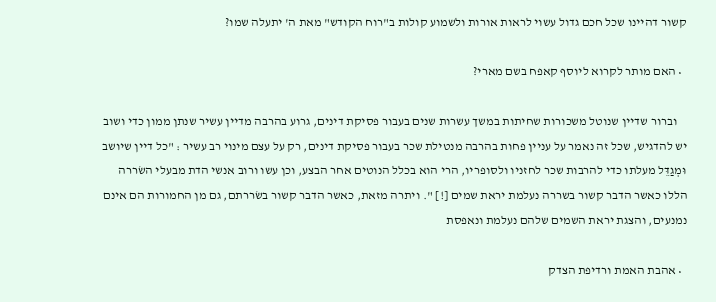קשור דהיינו שכל חכם גדול עשוי לראות אורות ולשמוע קולות ב"רוח הקודש" מאת ה' יתעלה שמו?

  • האם מותר לקרוא ליוסף קאפח בשם מארי?

    וברור שדיין שנוטל משכורות שחיתות במשך עשרות שנים בעבור פסיקת דינים, גרוע בהרבה מדיין עשיר שנתן ממון כדי ושוב יש להדגיש, שכל זה נאמר על עניין פחות בהרבה מנטילת שכר בעבור פסיקת דינים, רק על עצם מינוי רב עשיר : "כל דיין שיושב וּמְגַדֵּל מעלתו כדי להרבות שכר לחזניו ולסופריו, הרי הוא בכלל הנוטים אחר הבצע, וכן עשו ורוב אנשי הדת מבעלי השׂררה הללו כאשר הדבר קשור בשררה נעלמת יראת שמים [!] ". ויתרה מזאת, כאשר הדבר קשור בשׂררתם, גם מן החמורות הם אינם נמנעים, והצגת יראת השמים שלהם נעלמת ונאפסת

  • אהבת האמת ורדיפת הצדק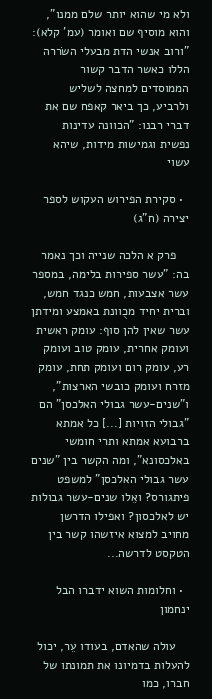ולא מי שהוא יותר שלם ממנו", והוא מוסיף שם ואומר (עמ' קלא): "ורוב אנשי הדת מבעלי השׂררה הללו כאשר הדבר קשור הממוסדים למחצה לשליש ולרביע, כך ביאר קאפח שם את דברי רבנו: "הכוונה עדינות נפשית וגמישות מידות, שיהא עשוי

  • סקירת הפירוש העקוש לספר יצירה (ח"ג)

    פרק א הלכה שנייה וכך נאמר בה: "עשר ספירות בלימה, במספר עשר אצבעות, חמש כנגד חמש, וברית יחיד מכֻוונת באמצע ומידתן עשר שאין להן סוף: עומק ראשית ועומק אחרית, עומק טוב ועומק רע, עומק רום ועומק תחת, עומק מזרח ועומק כובשי הארצות", ו"שנים-עשר גבולי האלכסן" הם "גבולי הזויות [...] כל אמתא ברבועא אמתא ותרי חומשי באלכסונא", ומה הקשר בין "שנים עשר גבולי האלכסן" למשפט פיתגורס? ואֵלו שנים-עשר גבולות יש לאלכסון? ואפילו הדרשן מחויב למצוא איזשהו קשר בין הטקסט לדרשה...

  • וחלומות השוא ידברו הבל ינחמון

    עולה שהאדם, בעודו עֵר, יכול להעלות בדמיונו את תמונתו של חברו, כמו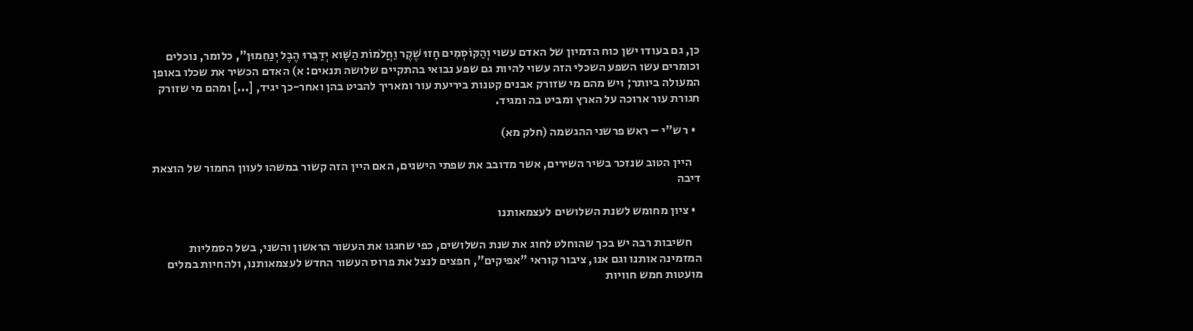כן, גם בעודו ישן כוח הדמיון של האדם עשוי וְהַקּוֹסְמִים חָזוּ שֶׁקֶר וַחֲלֹמוֹת הַשָּׁוא יְדַבֵּרוּ הֶבֶל יְנַחֵמוּן", כלומר, נוכלים וכומרים עשו השפע השכלי הזה עשוי להיות גם שפע נבואי בהתקיים שלושה תנאים: א) האדם הכשיר את שכלו באופן המעולה ביותר; ויש מהם מי שזורק אבנים קטנות ביריעת עור ומאריך להביט בהן ואחר-כך יגיד, [...] ומהם מי שזורק חגורת עור ארוכה על הארץ ומביט בה ומגיד.

  • רש"י – ראש פרשני ההגשמה (חלק מא)

    היין הטוב שנזכר בשיר השירים, אשר מדובב את שפתי הישנים, האם היין הזה קשור במשהו לעוון החמור של הוצאת דיבה

  • ציון מחומש לשנת השלושים לעצמאותנו

    חשיבות רבה יש בכך שהוחלט לחוג את שנת השלושים, כפי שחגגו את העשור הראשון והשני, בשל הסמליות המזמינה אותנו וגם אנו, ציבור קוראי "אפיקים", חפצים לנצל את פרוס העשור החדש לעצמאותנו, ולהחיות במלים מועטות חמש חוויות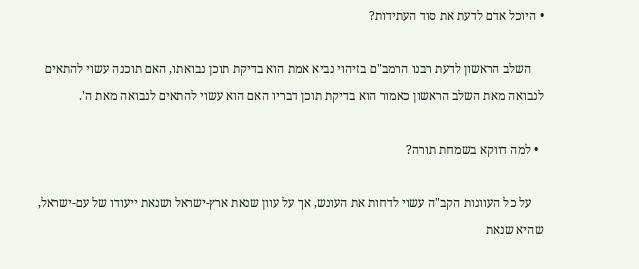• היוכל אדם לדעת את סוד העתידות?

    השלב הראשון לדעת רבנו הרמב"ם בזיהוי נביא אמת הוא בדיקת תוכן נבואתו, האם תוכנה עשוי להתאים לנבואה מאת השלב הראשון כאמור הוא בדיקת תוכן דבריו האם הוא עשוי להתאים לנבואה מאת ה'.

  • למה דווקא בשמחת תורה?

    על כל העוונות הקב"ה עשוי לדחות את העונש, אך על עוון שנאת ארץ-ישראל ושנאת ייעודו של עם-ישראל, שהיא שנאת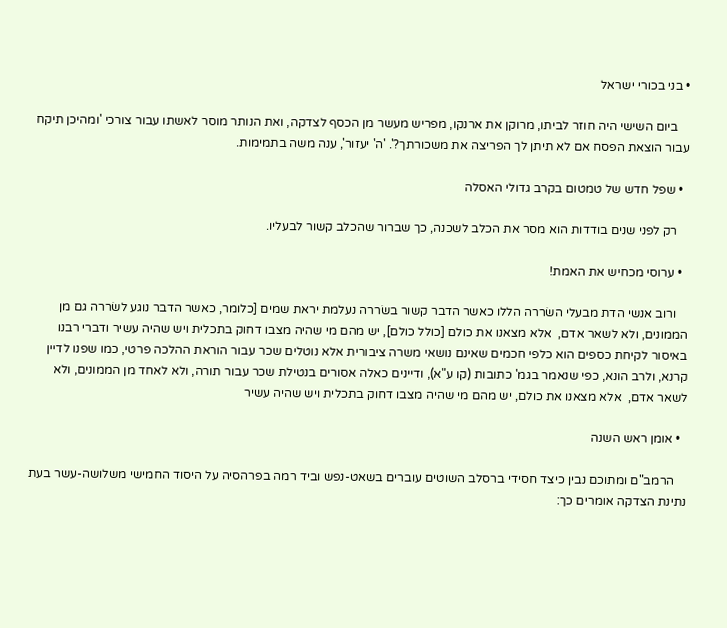• בני בכורי ישראל

    ביום השישי היה חוזר לביתו, מרוקן את ארנקו, מפריש מעשר מן הכסף לצדקה, ואת הנותר מוסר לאשתו עבור צורכי 'ומהיכן תיקח עבור הוצאת הפסח אם לא תיתן לך הפריצה את משכורתך?'. 'ה' יעזור', ענה משה בתמימות.

  • שפל חדש של טמטום בקרב גדולי האסלה

    רק לפני שנים בודדות הוא מסר את הכלב לשכנה, כך שברור שהכלב קשור לבעליו.

  • ערוסי מכחיש את האמת!

    ורוב אנשי הדת מבעלי השׂררה הללו כאשר הדבר קשור בשׂררה נעלמת יראת שמים [כלומר, כאשר הדבר נוגע לשׂררה גם מן הממונים, ולא לשאר אדם,  אלא מצאנו את כולם [כולל כולם], יש מהם מי שהיה מצבו דחוק בתכלית ויש שהיה עשיר ודברי רבנו באיסור לקיחת כספים הוא כלפי חכמים שאינם נושאי משרה ציבורית אלא נוטלים שכר עבור הוראת ההלכה פרטי, כמו שפנו לדיין קרנא, ולרב הונא, כפי שנאמר בגמ' כתובות (קו ע"א), ודיינים כאלה אסורים בנטילת שכר עבור תורה, ולא לאחד מן הממונים, ולא לשאר אדם,  אלא מצאנו את כולם, יש מהם מי שהיה מצבו דחוק בתכלית ויש שהיה עשיר

  • אומן ראש השנה

    הרמב"ם ומתוכם נבין כיצד חסידי ברסלב השוטים עוברים בשאט-נפש וביד רמה בפרהסיה על היסוד החמישי משלושה-עשר בעת נתינת הצדקה אומרים כך: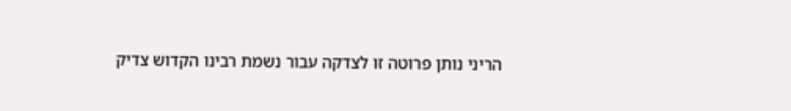הריני נותן פרוטה זו לצדקה עבור נשמת רבינו הקדוש צדיק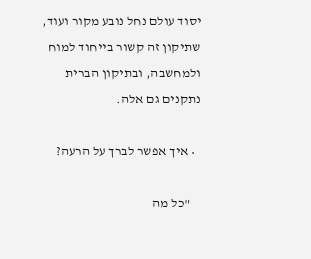יסוד עולם נחל נובע מקור ועוד, שתיקון זה קשור בייחוד למוח ולמחשבה, ובתיקון הברית נתקנים גם אלה.

  • איך אפשר לברך על הרעה?

    "כל מה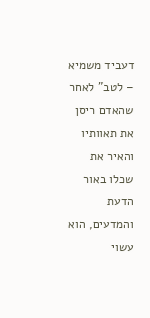דעביד משמיא – לטב" לאחר שהאדם ריסן את תאוותיו והאיר את שכלו באור הדעת והמדעים, הוא עשוי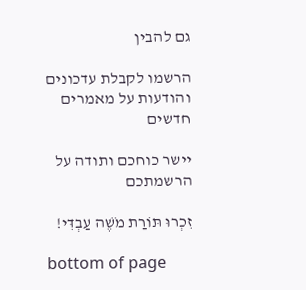גם להבין

הרשמו לקבלת עדכונים והודעות על מאמרים חדשים

יישר כוחכם ותודה על הרשמתכם

זִכְרוּ תּוֹרַת מֹשֶׁה עַבְדִּי!

bottom of page